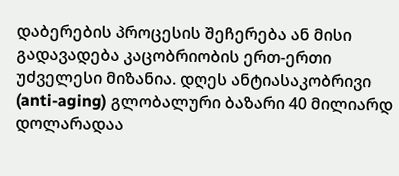დაბერების პროცესის შეჩერება ან მისი გადავადება კაცობრიობის ერთ-ერთი უძველესი მიზანია. დღეს ანტიასაკობრივი (anti-aging) გლობალური ბაზარი 40 მილიარდ დოლარადაა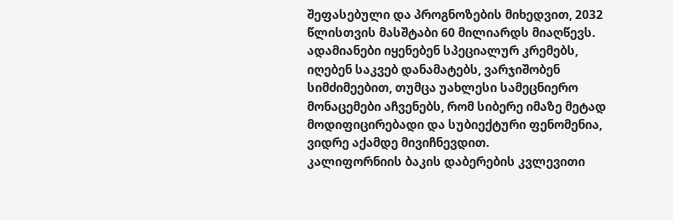შეფასებული და პროგნოზების მიხედვით, 2032 წლისთვის მასშტაბი 60 მილიარდს მიაღწევს. ადამიანები იყენებენ სპეციალურ კრემებს, იღებენ საკვებ დანამატებს, ვარჯიშობენ სიმძიმეებით, თუმცა უახლესი სამეცნიერო მონაცემები აჩვენებს, რომ სიბერე იმაზე მეტად მოდიფიცირებადი და სუბიექტური ფენომენია, ვიდრე აქამდე მივიჩნევდით.
კალიფორნიის ბაკის დაბერების კვლევითი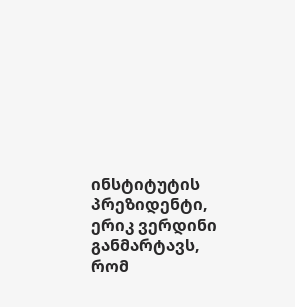ინსტიტუტის პრეზიდენტი, ერიკ ვერდინი განმარტავს, რომ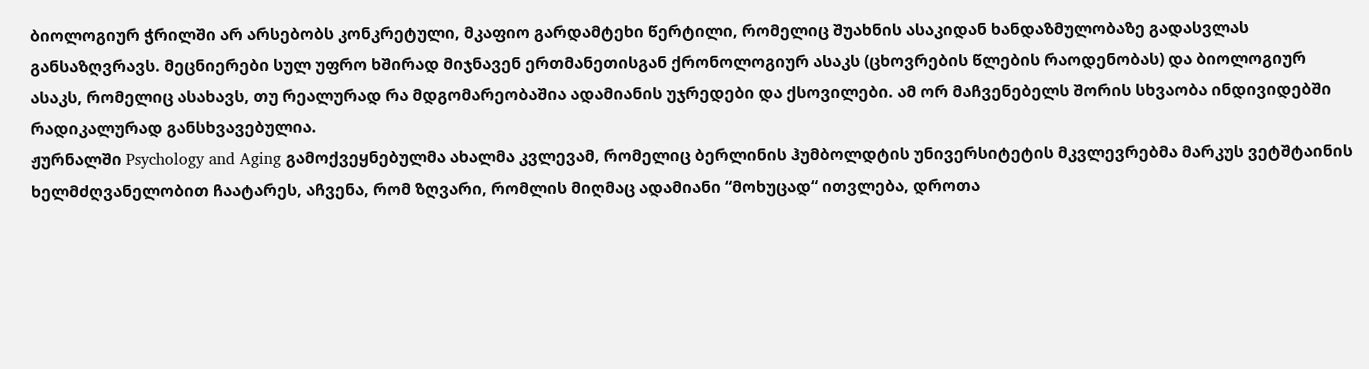ბიოლოგიურ ჭრილში არ არსებობს კონკრეტული, მკაფიო გარდამტეხი წერტილი, რომელიც შუახნის ასაკიდან ხანდაზმულობაზე გადასვლას განსაზღვრავს. მეცნიერები სულ უფრო ხშირად მიჯნავენ ერთმანეთისგან ქრონოლოგიურ ასაკს (ცხოვრების წლების რაოდენობას) და ბიოლოგიურ ასაკს, რომელიც ასახავს, თუ რეალურად რა მდგომარეობაშია ადამიანის უჯრედები და ქსოვილები. ამ ორ მაჩვენებელს შორის სხვაობა ინდივიდებში რადიკალურად განსხვავებულია.
ჟურნალში Psychology and Aging გამოქვეყნებულმა ახალმა კვლევამ, რომელიც ბერლინის ჰუმბოლდტის უნივერსიტეტის მკვლევრებმა მარკუს ვეტშტაინის ხელმძღვანელობით ჩაატარეს, აჩვენა, რომ ზღვარი, რომლის მიღმაც ადამიანი “მოხუცად“ ითვლება, დროთა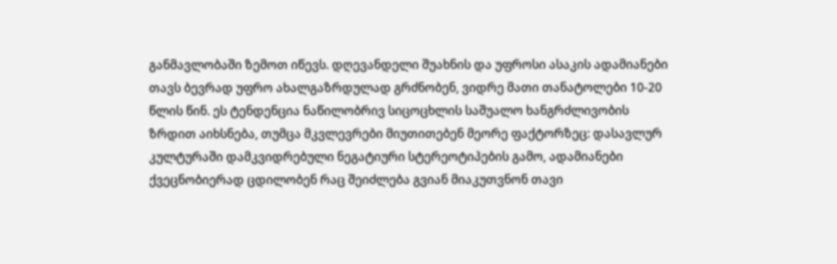განმავლობაში ზემოთ იწევს. დღევანდელი შუახნის და უფროსი ასაკის ადამიანები თავს ბევრად უფრო ახალგაზრდულად გრძნობენ, ვიდრე მათი თანატოლები 10-20 წლის წინ. ეს ტენდენცია ნაწილობრივ სიცოცხლის საშუალო ხანგრძლივობის ზრდით აიხსნება, თუმცა მკვლევრები მიუთითებენ მეორე ფაქტორზეც: დასავლურ კულტურაში დამკვიდრებული ნეგატიური სტერეოტიპების გამო, ადამიანები ქვეცნობიერად ცდილობენ რაც შეიძლება გვიან მიაკუთვნონ თავი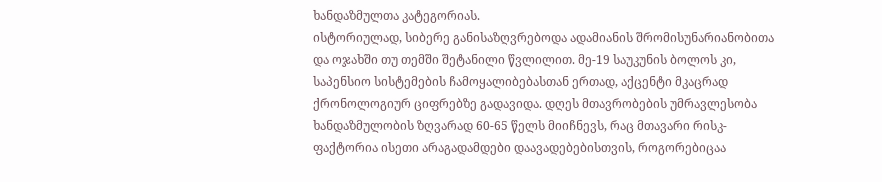ხანდაზმულთა კატეგორიას.
ისტორიულად, სიბერე განისაზღვრებოდა ადამიანის შრომისუნარიანობითა და ოჯახში თუ თემში შეტანილი წვლილით. მე-19 საუკუნის ბოლოს კი, საპენსიო სისტემების ჩამოყალიბებასთან ერთად, აქცენტი მკაცრად ქრონოლოგიურ ციფრებზე გადავიდა. დღეს მთავრობების უმრავლესობა ხანდაზმულობის ზღვარად 60-65 წელს მიიჩნევს, რაც მთავარი რისკ-ფაქტორია ისეთი არაგადამდები დაავადებებისთვის, როგორებიცაა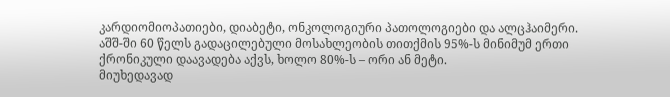კარდიომიოპათიები, დიაბეტი, ონკოლოგიური პათოლოგიები და ალცჰაიმერი. აშშ-ში 60 წელს გადაცილებული მოსახლეობის თითქმის 95%-ს მინიმუმ ერთი ქრონიკული დაავადება აქვს, ხოლო 80%-ს – ორი ან მეტი.
მიუხედავად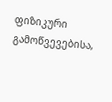ფიზიკური გამოწვევებისა,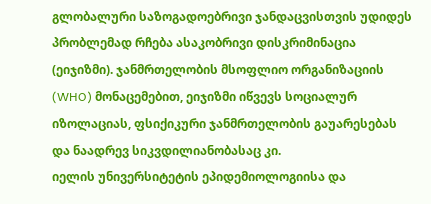გლობალური საზოგადოებრივი ჯანდაცვისთვის უდიდეს პრობლემად რჩება ასაკობრივი დისკრიმინაცია (ეიჯიზმი). ჯანმრთელობის მსოფლიო ორგანიზაციის (WHO) მონაცემებით, ეიჯიზმი იწვევს სოციალურ იზოლაციას, ფსიქიკური ჯანმრთელობის გაუარესებას და ნაადრევ სიკვდილიანობასაც კი.
იელის უნივერსიტეტის ეპიდემიოლოგიისა და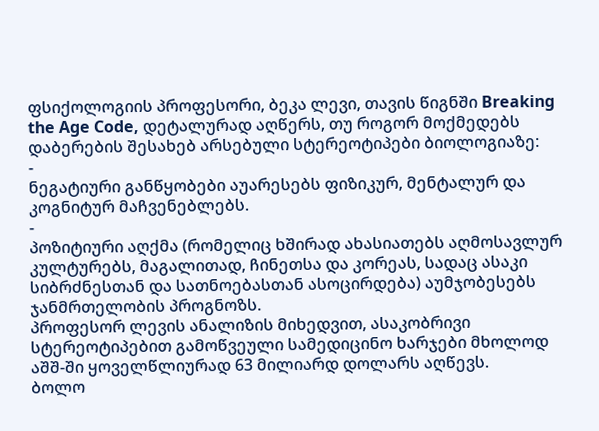ფსიქოლოგიის პროფესორი, ბეკა ლევი, თავის წიგნში Breaking the Age Code, დეტალურად აღწერს, თუ როგორ მოქმედებს დაბერების შესახებ არსებული სტერეოტიპები ბიოლოგიაზე:
-
ნეგატიური განწყობები აუარესებს ფიზიკურ, მენტალურ და კოგნიტურ მაჩვენებლებს.
-
პოზიტიური აღქმა (რომელიც ხშირად ახასიათებს აღმოსავლურ კულტურებს, მაგალითად, ჩინეთსა და კორეას, სადაც ასაკი სიბრძნესთან და სათნოებასთან ასოცირდება) აუმჯობესებს ჯანმრთელობის პროგნოზს.
პროფესორ ლევის ანალიზის მიხედვით, ასაკობრივი სტერეოტიპებით გამოწვეული სამედიცინო ხარჯები მხოლოდ აშშ-ში ყოველწლიურად 63 მილიარდ დოლარს აღწევს.
ბოლო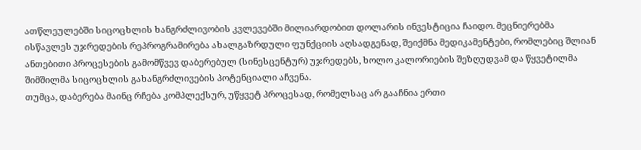ათწლეულებში სიცოცხლის ხანგრძლივობის კვლევებში მილიარდობით დოლარის ინვესტიცია ჩაიდო. მეცნიერებმა ისწავლეს უჯრედების რეპროგრამირება ახალგაზრდული ფუნქციის აღსადგენად, შეიქმნა მედიკამენტები, რომლებიც შლიან ანთებითი პროცესების გამომწვევ დაბერებულ (სინესცენტურ) უჯრედებს, ხოლო კალორიების შეზღუდვამ და წყვეტილმა შიმშილმა სიცოცხლის გახანგრძლივების პოტენციალი აჩვენა.
თუმცა, დაბერება მაინც რჩება კომპლექსურ, უწყვეტ პროცესად, რომელსაც არ გააჩნია ერთი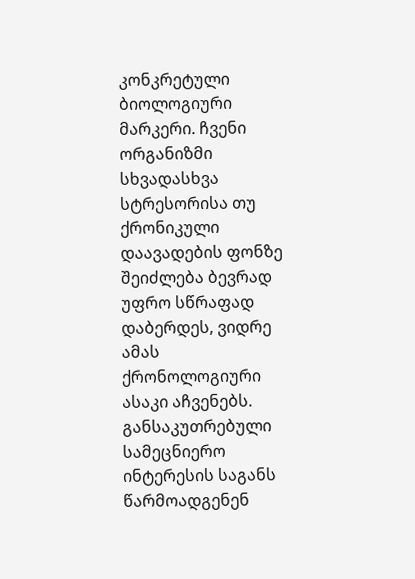კონკრეტული ბიოლოგიური მარკერი. ჩვენი ორგანიზმი სხვადასხვა სტრესორისა თუ ქრონიკული დაავადების ფონზე შეიძლება ბევრად უფრო სწრაფად დაბერდეს, ვიდრე ამას ქრონოლოგიური ასაკი აჩვენებს.
განსაკუთრებული სამეცნიერო ინტერესის საგანს წარმოადგენენ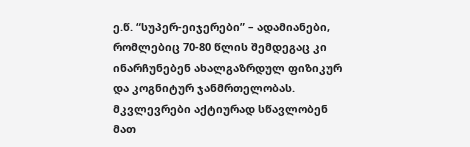ე.წ. “სუპერ-ეიჯერები” – ადამიანები, რომლებიც 70-80 წლის შემდეგაც კი ინარჩუნებენ ახალგაზრდულ ფიზიკურ და კოგნიტურ ჯანმრთელობას. მკვლევრები აქტიურად სწავლობენ მათ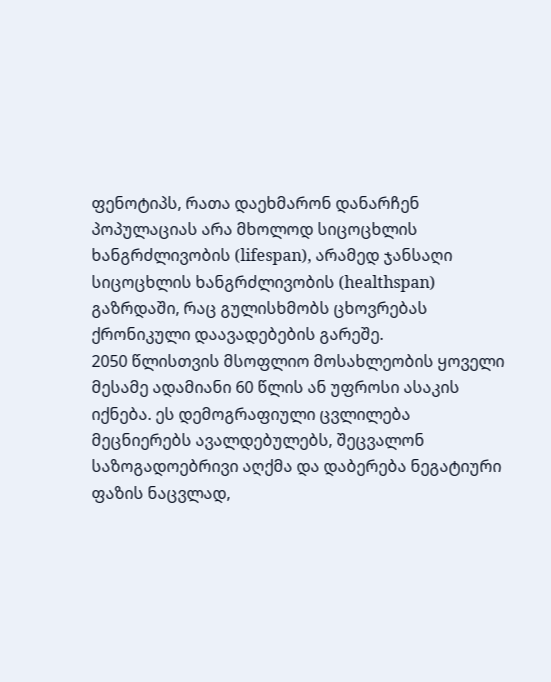ფენოტიპს, რათა დაეხმარონ დანარჩენ პოპულაციას არა მხოლოდ სიცოცხლის ხანგრძლივობის (lifespan), არამედ ჯანსაღი სიცოცხლის ხანგრძლივობის (healthspan) გაზრდაში, რაც გულისხმობს ცხოვრებას ქრონიკული დაავადებების გარეშე.
2050 წლისთვის მსოფლიო მოსახლეობის ყოველი მესამე ადამიანი 60 წლის ან უფროსი ასაკის იქნება. ეს დემოგრაფიული ცვლილება მეცნიერებს ავალდებულებს, შეცვალონ საზოგადოებრივი აღქმა და დაბერება ნეგატიური ფაზის ნაცვლად,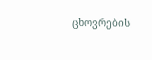ცხოვრების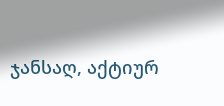ჯანსაღ, აქტიურ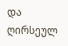და ღირსეულ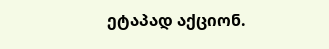ეტაპად აქციონ.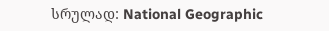სრულად: National Geographic